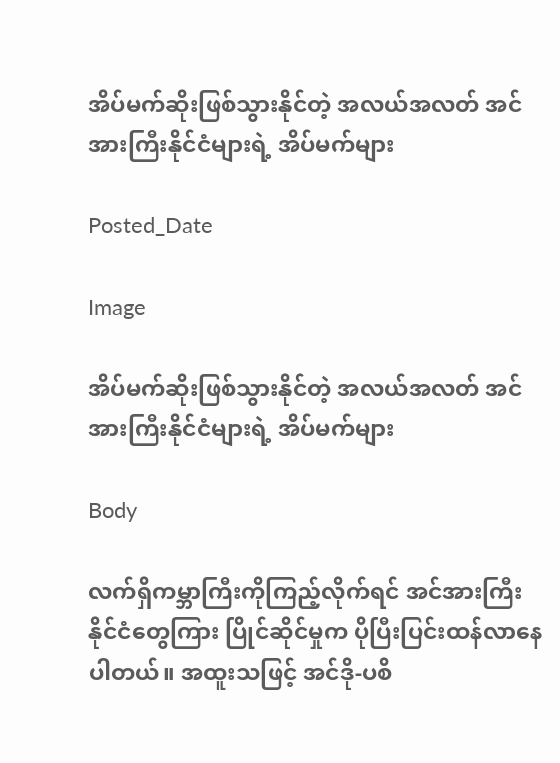အိပ်မက်ဆိုးဖြစ်သွားနိုင်တဲ့ အလယ်အလတ် အင်အားကြီးနိုင်ငံများရဲ့ အိပ်မက်များ

Posted_Date

Image

အိပ်မက်ဆိုးဖြစ်သွားနိုင်တဲ့ အလယ်အလတ် အင်အားကြီးနိုင်ငံများရဲ့ အိပ်မက်များ

Body

လက်ရှိကမ္ဘာကြီးကိုကြည့်လိုက်ရင် အင်အားကြီးနိုင်ငံတွေကြား ပြိုင်ဆိုင်မှုက ပိုပြီးပြင်းထန်လာနေပါတယ်။ အထူးသဖြင့် အင်ဒို-ပစိ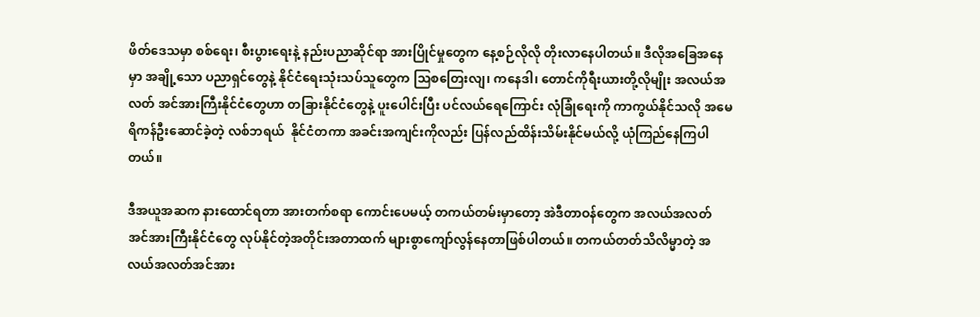ဖိတ်ဒေသမှာ စစ်ရေး၊ စီးပွားရေးနဲ့ နည်းပညာဆိုင်ရာ အားပြိုင်မှုတွေက နေ့စဉ်လိုလို တိုးလာနေပါတယ်။ ဒီလိုအခြေအနေမှာ အချို့သော ပညာရှင်တွေနဲ့ နိုင်ငံရေးသုံးသပ်သူတွေက သြစတြေးလျ၊ ကနေဒါ၊ တောင်ကိုရီးယားတို့လိုမျိုး အလယ်အလတ် အင်အားကြီးနိုင်ငံတွေဟာ တခြားနိုင်ငံတွေနဲ့ ပူးပေါင်းပြီး ပင်လယ်ရေကြောင်း လုံခြုံရေးကို ကာကွယ်နိုင်သလို အမေရိကန်ဦးဆောင်ခဲ့တဲ့ လစ်ဘရယ်  နိုင်ငံတကာ အခင်းအကျင်းကိုလည်း ပြန်လည်ထိန်းသိမ်းနိုင်မယ်လို့ ယုံကြည်နေကြပါတယ်။

ဒီအယူအဆက နားထောင်ရတာ အားတက်စရာ ကောင်းပေမယ့် တကယ်တမ်းမှာတော့ အဲဒီတာဝန်တွေက အလယ်အလတ်အင်အားကြီးနိုင်ငံတွေ လုပ်နိုင်တဲ့အတိုင်းအတာထက် များစွာကျော်လွန်နေတာဖြစ်ပါတယ်။ တကယ်တတ်သိလိမ္မာတဲ့ အလယ်အလတ်အင်အား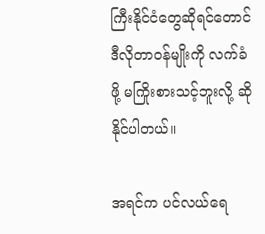ကြီးနိုင်ငံတွေဆိုရင်တောင် ဒီလိုတာဝန်မျိုးကို လက်ခံဖို့ မကြိုးစားသင့်ဘူးလို့ ဆိုနိုင်ပါတယ်။

အရင်က ပင်လယ်ရေ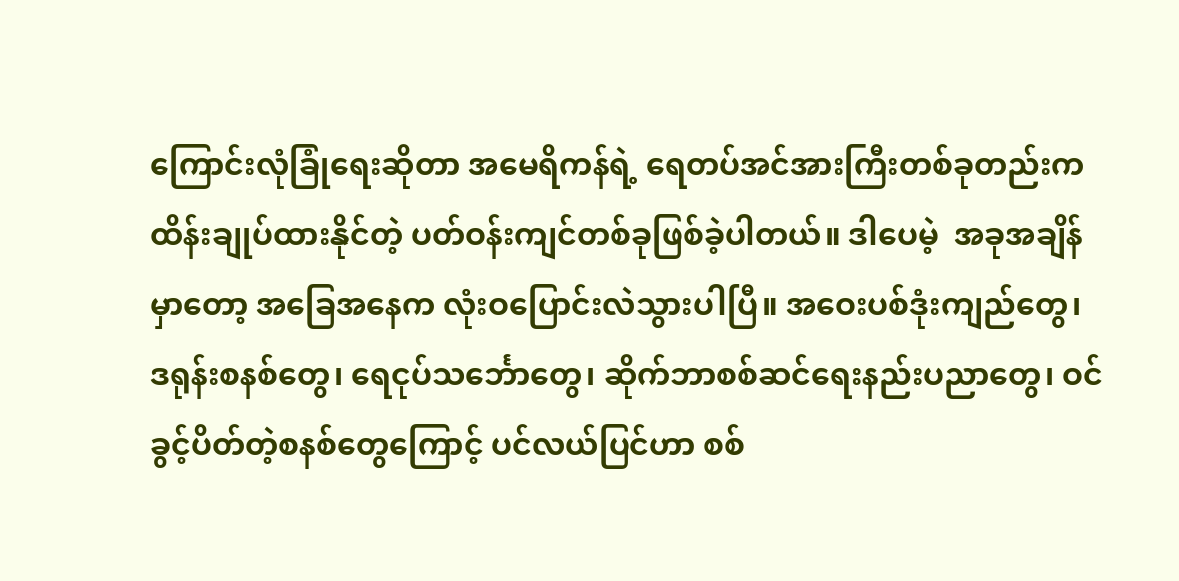ကြောင်းလုံခြုံရေးဆိုတာ အမေရိကန်ရဲ့ ရေတပ်အင်အားကြီးတစ်ခုတည်းက ထိန်းချုပ်ထားနိုင်တဲ့ ပတ်ဝန်းကျင်တစ်ခုဖြစ်ခဲ့ပါတယ်။ ဒါပေမဲ့  အခုအချိန်မှာတော့ အခြေအနေက လုံးဝပြောင်းလဲသွားပါပြီ။ အဝေးပစ်ဒုံးကျည်တွေ၊ ဒရုန်းစနစ်တွေ၊ ရေငုပ်သင်္ဘောတွေ၊ ဆိုက်ဘာစစ်ဆင်ရေးနည်းပညာတွေ၊ ဝင်ခွင့်ပိတ်တဲ့စနစ်တွေကြောင့် ပင်လယ်ပြင်ဟာ စစ်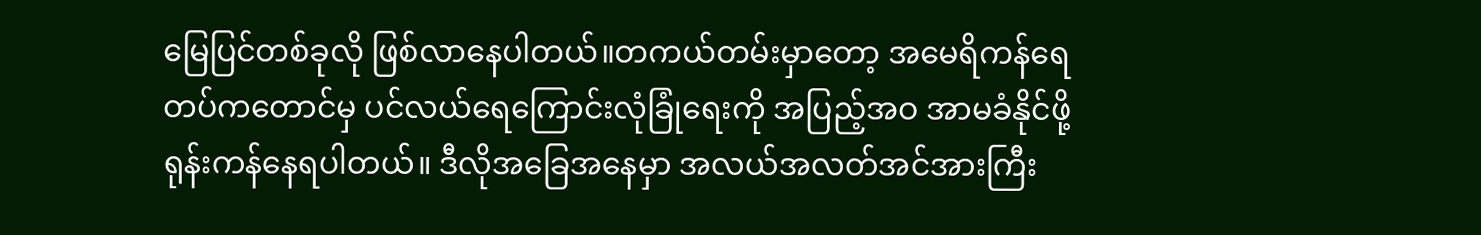မြေပြင်တစ်ခုလို ဖြစ်လာနေပါတယ်။တကယ်တမ်းမှာတော့ အမေရိကန်ရေတပ်ကတောင်မှ ပင်လယ်ရေကြောင်းလုံခြုံရေးကို အပြည့်အဝ အာမခံနိုင်ဖို့ ရုန်းကန်နေရပါတယ်။ ဒီလိုအခြေအနေမှာ အလယ်အလတ်အင်အားကြီး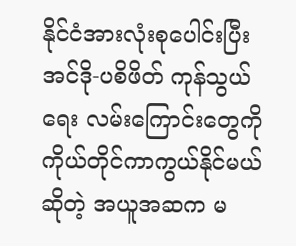နိုင်ငံအားလုံးစုပေါင်းပြီး အင်ဒို-ပစိဖိတ် ကုန်သွယ်ရေး လမ်းကြောင်းတွေကို ကိုယ်တိုင်ကာကွယ်နိုင်မယ်ဆိုတဲ့ အယူအဆက မ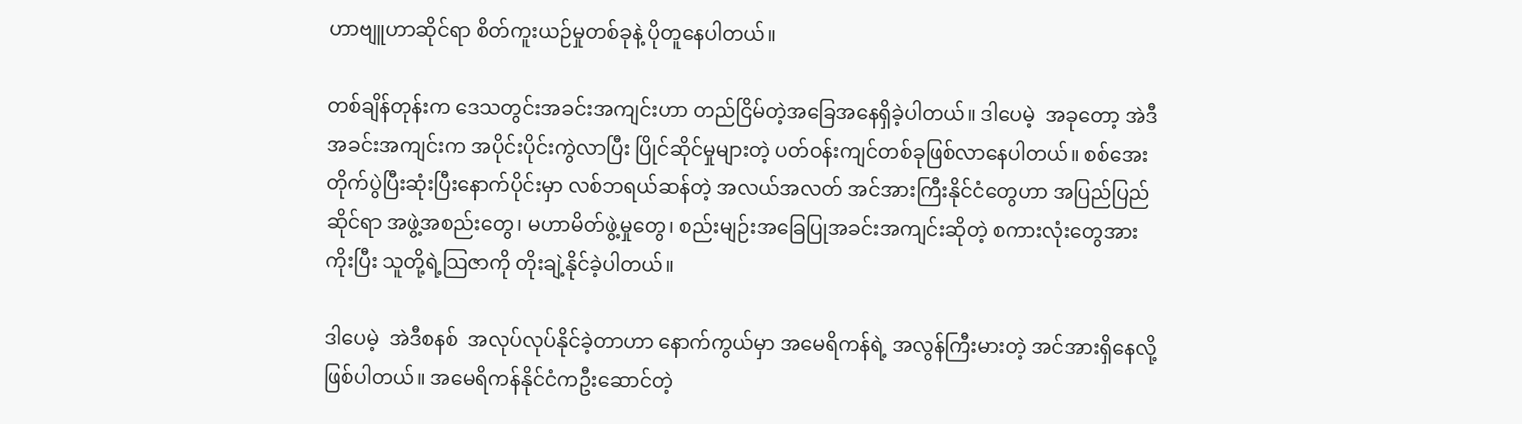ဟာဗျူဟာဆိုင်ရာ စိတ်ကူးယဉ်မှုတစ်ခုနဲ့ ပိုတူနေပါတယ်။

တစ်ချိန်တုန်းက ဒေသတွင်းအခင်းအကျင်းဟာ တည်ငြိမ်တဲ့အခြေအနေရှိခဲ့ပါတယ်။ ဒါပေမဲ့  အခုတော့ အဲဒီအခင်းအကျင်းက အပိုင်းပိုင်းကွဲလာပြီး ပြိုင်ဆိုင်မှုများတဲ့ ပတ်ဝန်းကျင်တစ်ခုဖြစ်လာနေပါတယ်။ စစ်အေးတိုက်ပွဲပြီးဆုံးပြီးနောက်ပိုင်းမှာ လစ်ဘရယ်ဆန်တဲ့ အလယ်အလတ် အင်အားကြီးနိုင်ငံတွေဟာ အပြည်ပြည်ဆိုင်ရာ အဖွဲ့အစည်းတွေ၊ မဟာမိတ်ဖွဲ့မှုတွေ၊ စည်းမျဉ်းအခြေပြုအခင်းအကျင်းဆိုတဲ့ စကားလုံးတွေအားကိုးပြီး သူတို့ရဲ့သြဇာကို တိုးချဲ့နိုင်ခဲ့ပါတယ်။

ဒါပေမဲ့  အဲဒီစနစ်  အလုပ်လုပ်နိုင်ခဲ့တာဟာ နောက်ကွယ်မှာ အမေရိကန်ရဲ့ အလွန်ကြီးမားတဲ့ အင်အားရှိနေလို့ ဖြစ်ပါတယ်။ အမေရိကန်နိုင်ငံကဦးဆောင်တဲ့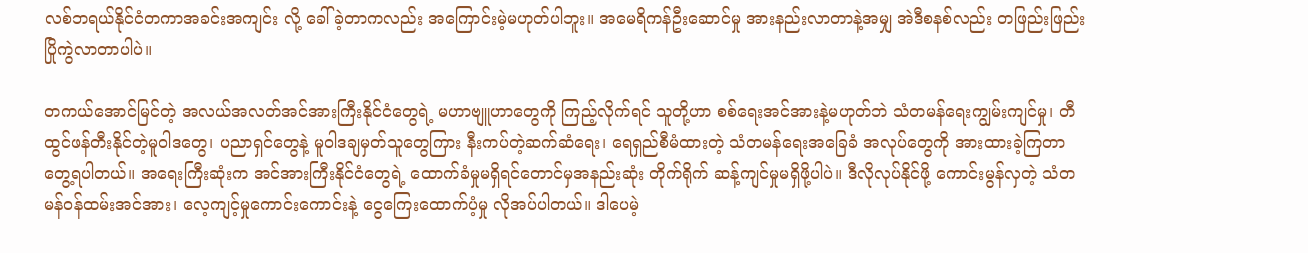လစ်ဘရယ်နိုင်ငံတကာအခင်းအကျင်း လို့ ခေါ်ခဲ့တာကလည်း အကြောင်းမဲ့မဟုတ်ပါဘူး။ အမေရိကန်ဦးဆောင်မှု အားနည်းလာတာနဲ့အမျှ အဲဒီစနစ်လည်း တဖြည်းဖြည်းပြိုကွဲလာတာပါပဲ။

တကယ်အောင်မြင်တဲ့ အလယ်အလတ်အင်အားကြီးနိုင်ငံတွေရဲ့ မဟာဗျူဟာတွေကို ကြည့်လိုက်ရင် သူတို့ဟာ စစ်ရေးအင်အားနဲ့မဟုတ်ဘဲ သံတမန်ရေးကျွမ်းကျင်မှု၊ တီထွင်ဖန်တီးနိုင်တဲ့မူဝါဒတွေ၊ ပညာရှင်တွေနဲ့ မူဝါဒချမှတ်သူတွေကြား နီးကပ်တဲ့ဆက်ဆံရေး၊ ရေရှည်စီမံထားတဲ့ သံတမန်ရေးအခြေခံ အလုပ်တွေကို အားထားခဲ့ကြတာတွေ့ရပါတယ်။ အရေးကြီးဆုံးက အင်အားကြီးနိုင်ငံတွေရဲ့ ထောက်ခံမှုမရှိရင်တောင်မှအနည်းဆုံး တိုက်ရိုက် ဆန့်ကျင်မှုမရှိဖို့ပါပဲ။ ဒီလိုလုပ်နိုင်ဖို့ ကောင်းမွန်လှတဲ့ သံတမန်ဝန်ထမ်းအင်အား၊ လေ့ကျင့်မှုကောင်းကောင်းနဲ့ ငွေကြေးထောက်ပံ့မှု လိုအပ်ပါတယ်။ ဒါပေမဲ့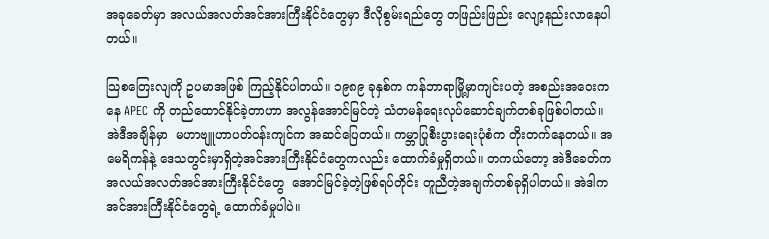အခုခေတ်မှာ အလယ်အလတ်အင်အားကြီးနိုင်ငံတွေမှာ ဒီလိုစွမ်းရည်တွေ တဖြည်းဖြည်း လျော့နည်းလာနေပါတယ်။

သြစတြေးလျကို ဥပမာအဖြစ် ကြည့်နိုင်ပါတယ်။ ၁၉၈၉ ခုနှစ်က ကန်ဘာရာမြို့မှာကျင်းပတဲ့ အစည်းအဝေးကနေ APEC ကို တည်ထောင်နိုင်ခဲ့တာဟာ အလွန်အောင်မြင်တဲ့ သံတမန်ရေးလုပ်ဆောင်ချက်တစ်ခုဖြစ်ပါတယ်။   အဲဒီအချိန်မှာ  မဟာဗျူဟာပတ်ဝန်းကျင်က အဆင်ပြေတယ်။ ကမ္ဘာပြုစီးပွားရေးပုံစံက တိုးတက်နေတယ်။ အမေရိကန်နဲ့ ဒေသတွင်းမှာရှိတဲ့အင်အားကြီးနိုင်ငံတွေကလည်း ထောက်ခံမှုရှိတယ်။ တကယ်တော့ အဲဒီခေတ်က အလယ်အလတ်အင်အားကြီးနိုင်ငံတွေ  အောင်မြင်ခဲ့တဲ့ဖြစ်ရပ်တိုင်း တူညီတဲ့အချက်တစ်ခုရှိပါတယ်။ အဲဒါက အင်အားကြီးနိုင်ငံတွေရဲ့ ထောက်ခံမှုပါပဲ။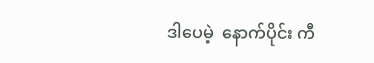ဒါပေမဲ့  နောက်ပိုင်း ကီ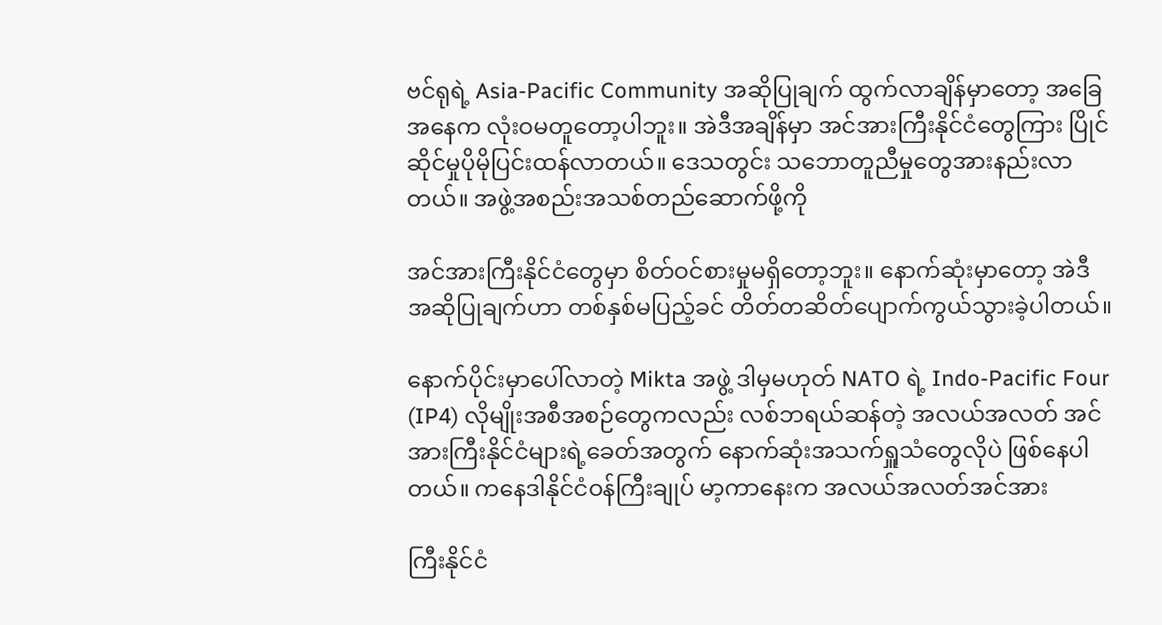ဗင်ရုရဲ့ Asia-Pacific Community အဆိုပြုချက် ထွက်လာချိန်မှာတော့ အခြေအနေက လုံးဝမတူတော့ပါဘူး။ အဲဒီအချိန်မှာ အင်အားကြီးနိုင်ငံတွေကြား ပြိုင်ဆိုင်မှုပိုမိုပြင်းထန်လာတယ်။ ဒေသတွင်း သဘောတူညီမှုတွေအားနည်းလာတယ်။ အဖွဲ့အစည်းအသစ်တည်ဆောက်ဖို့ကို

အင်အားကြီးနိုင်ငံတွေမှာ စိတ်ဝင်စားမှုမရှိတော့ဘူး။ နောက်ဆုံးမှာတော့ အဲဒီအဆိုပြုချက်ဟာ တစ်နှစ်မပြည့်ခင် တိတ်တဆိတ်ပျောက်ကွယ်သွားခဲ့ပါတယ်။

နောက်ပိုင်းမှာပေါ်လာတဲ့ Mikta အဖွဲ့ ဒါမှမဟုတ် NATO ရဲ့ Indo-Pacific Four (IP4) လိုမျိုးအစီအစဉ်တွေကလည်း လစ်ဘရယ်ဆန်တဲ့ အလယ်အလတ် အင်အားကြီးနိုင်ငံများရဲ့ခေတ်အတွက် နောက်ဆုံးအသက်ရှူသံတွေလိုပဲ ဖြစ်နေပါတယ်။ ကနေဒါနိုင်ငံဝန်ကြီးချုပ် မာ့ကာနေးက အလယ်အလတ်အင်အား

ကြီးနိုင်ငံ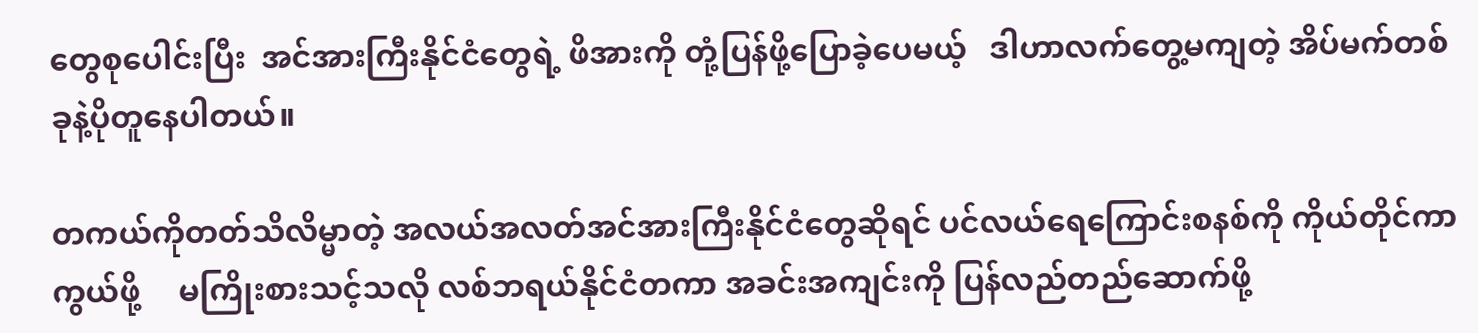တွေစုပေါင်းပြီး  အင်အားကြီးနိုင်ငံတွေရဲ့ ဖိအားကို တုံ့ပြန်ဖို့ပြောခဲ့ပေမယ့်   ဒါဟာလက်တွေ့မကျတဲ့ အိပ်မက်တစ်ခုနဲ့ပိုတူနေပါတယ်။

တကယ်ကိုတတ်သိလိမ္မာတဲ့ အလယ်အလတ်အင်အားကြီးနိုင်ငံတွေဆိုရင် ပင်လယ်ရေကြောင်းစနစ်ကို ကိုယ်တိုင်ကာကွယ်ဖို့     မကြိုးစားသင့်သလို လစ်ဘရယ်နိုင်ငံတကာ အခင်းအကျင်းကို ပြန်လည်တည်ဆောက်ဖို့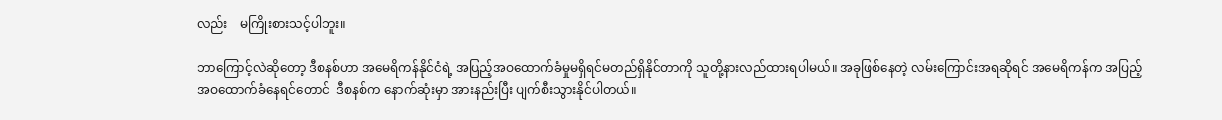လည်း    မကြိုးစားသင့်ပါဘူး။

ဘာကြောင့်လဲဆိုတော့ ဒီစနစ်ဟာ အမေရိကန်နိုင်ငံရဲ့ အပြည့်အဝထောက်ခံမှုမရှိရင်မတည်ရှိနိုင်တာကို သူတို့နားလည်ထားရပါမယ်။ အခုဖြစ်နေတဲ့ လမ်းကြောင်းအရဆိုရင် အမေရိကန်က အပြည့်အဝထောက်ခံနေရင်တောင်  ဒီစနစ်က နောက်ဆုံးမှာ အားနည်းပြီး ပျက်စီးသွားနိုင်ပါတယ်။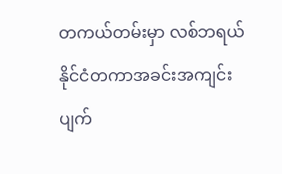တကယ်တမ်းမှာ လစ်ဘရယ်နိုင်ငံတကာအခင်းအကျင်း ပျက်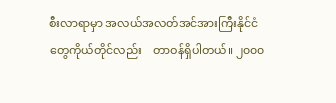စီးလာရာမှာ အလယ်အလတ်အင်အားကြီးနိုင်ငံတွေကိုယ်တိုင်လည်း    တာဝန်ရှိပါတယ်။ ၂၀၀၀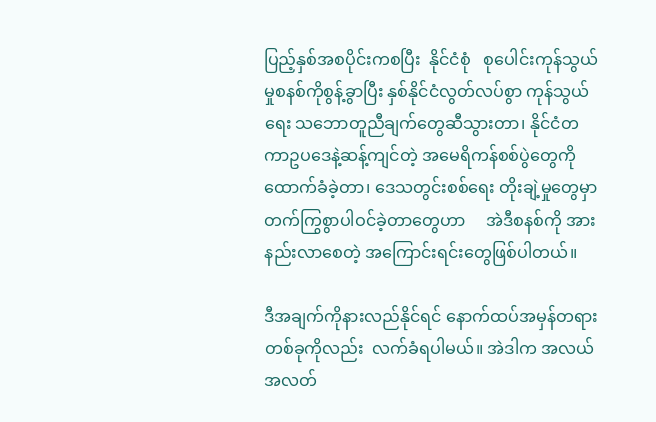ပြည့်နှစ်အစပိုင်းကစပြီး  နိုင်ငံစုံ   စုပေါင်းကုန်သွယ်မှုစနစ်ကိုစွန့်ခွာပြီး နှစ်နိုင်ငံလွတ်လပ်စွာ ကုန်သွယ်ရေး သဘောတူညီချက်တွေဆီသွားတာ၊ နိုင်ငံတကာဥပဒေနဲ့ဆန့်ကျင်တဲ့ အမေရိကန်စစ်ပွဲတွေကို ထောက်ခံခဲ့တာ၊ ဒေသတွင်းစစ်ရေး တိုးချဲ့မှုတွေမှာ တက်ကြွစွာပါဝင်ခဲ့တာတွေဟာ     အဲဒီစနစ်ကို အားနည်းလာစေတဲ့ အကြောင်းရင်းတွေဖြစ်ပါတယ်။

ဒီအချက်ကိုနားလည်နိုင်ရင် နောက်ထပ်အမှန်တရားတစ်ခုကိုလည်း  လက်ခံရပါမယ်။ အဲဒါက အလယ်အလတ်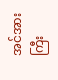အင်အားကြီး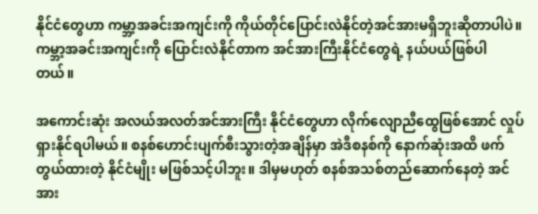နိုင်ငံတွေဟာ ကမ္ဘာ့အခင်းအကျင်းကို ကိုယ်တိုင်ပြောင်းလဲနိုင်တဲ့အင်အားမရှိဘူးဆိုတာပါပဲ။ ကမ္ဘာ့အခင်းအကျင်းကို ပြောင်းလဲနိုင်တာက အင်အားကြီးနိုင်ငံတွေရဲ့ နယ်ပယ်ဖြစ်ပါတယ်။

အကောင်းဆုံး အလယ်အလတ်အင်အားကြီး နိုင်ငံတွေဟာ လိုက်လျောညီထွေဖြစ်အောင် လှုပ်ရှားနိုင်ရပါမယ်။ စနစ်ဟောင်းပျက်စီးသွားတဲ့အချိန်မှာ အဲဒီစနစ်ကို နောက်ဆုံးအထိ ဖက်တွယ်ထားတဲ့ နိုင်ငံမျိုး မဖြစ်သင့်ပါဘူး။ ဒါမှမဟုတ် စနစ်အသစ်တည်ဆောက်နေတဲ့ အင်အား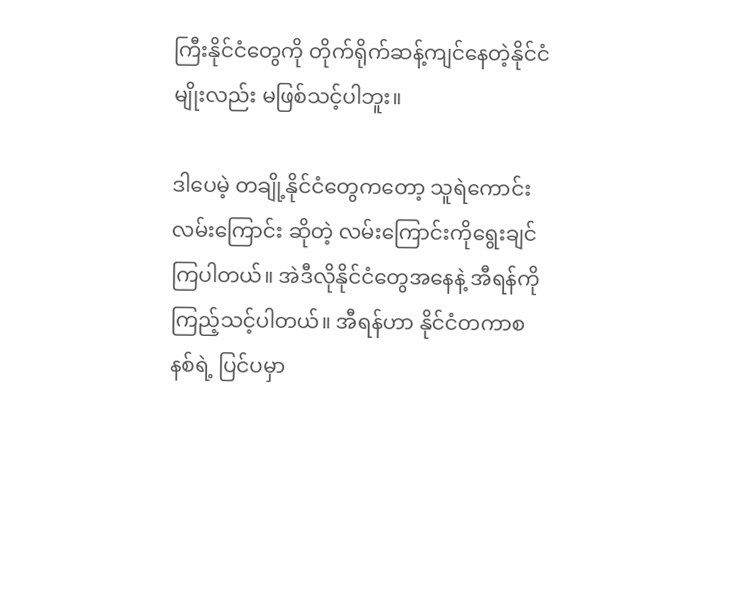ကြီးနိုင်ငံတွေကို တိုက်ရိုက်ဆန့်ကျင်နေတဲ့နိုင်ငံမျိုးလည်း မဖြစ်သင့်ပါဘူး။

ဒါပေမဲ့ တချို့နိုင်ငံတွေကတော့ သူရဲကောင်းလမ်းကြောင်း ဆိုတဲ့ လမ်းကြောင်းကိုရွေးချင်ကြပါတယ်။ အဲဒီလိုနိုင်ငံတွေအနေနဲ့ အီရန်ကို ကြည့်သင့်ပါတယ်။ အီရန်ဟာ နိုင်ငံတကာစနစ်ရဲ့ ပြင်ပမှာ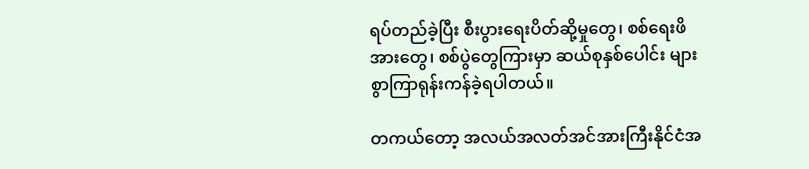ရပ်တည်ခဲ့ပြီး စီးပွားရေးပိတ်ဆို့မှုတွေ၊ စစ်ရေးဖိအားတွေ၊ စစ်ပွဲတွေကြားမှာ ဆယ်စုနှစ်ပေါင်း များစွာကြာရုန်းကန်ခဲ့ရပါတယ်။

တကယ်တော့ အလယ်အလတ်အင်အားကြီးနိုင်ငံအ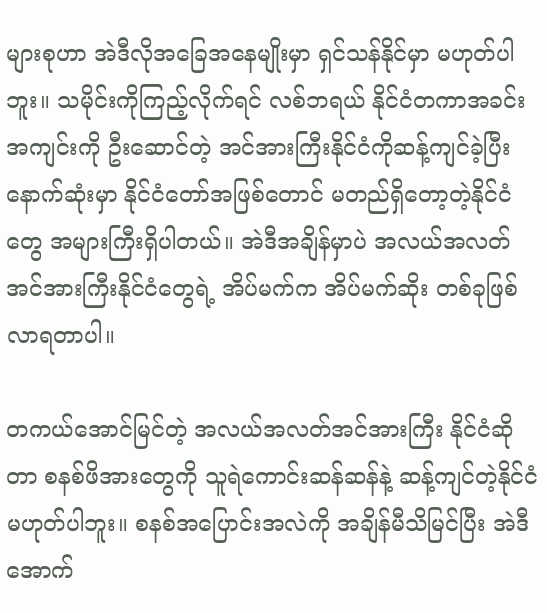များစုဟာ အဲဒီလိုအခြေအနေမျိုးမှာ ရှင်သန်နိုင်မှာ မဟုတ်ပါဘူး။ သမိုင်းကိုကြည့်လိုက်ရင် လစ်ဘရယ် နိုင်ငံတကာအခင်းအကျင်းကို ဦးဆောင်တဲ့ အင်အားကြီးနိုင်ငံကိုဆန့်ကျင်ခဲ့ပြီး နောက်ဆုံးမှာ နိုင်ငံတော်အဖြစ်တောင် မတည်ရှိတော့တဲ့နိုင်ငံတွေ အများကြီးရှိပါတယ်။ အဲဒီအချိန်မှာပဲ အလယ်အလတ် အင်အားကြီးနိုင်ငံတွေရဲ့ အိပ်မက်က အိပ်မက်ဆိုး တစ်ခုဖြစ်လာရတာပါ။

တကယ်အောင်မြင်တဲ့ အလယ်အလတ်အင်အားကြီး နိုင်ငံဆိုတာ စနစ်ဖိအားတွေကို သူရဲကောင်းဆန်ဆန်နဲ့ ဆန့်ကျင်တဲ့နိုင်ငံမဟုတ်ပါဘူး။ စနစ်အပြောင်းအလဲကို အချိန်မီသိမြင်ပြီး အဲဒီအောက်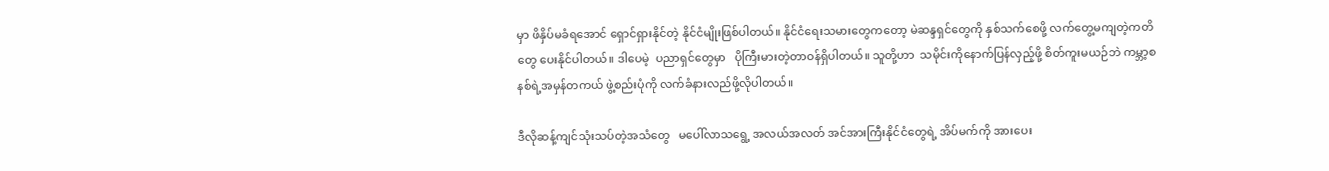မှာ ဖိနှိပ်မခံရအောင် ရှောင်ရှားနိုင်တဲ့ နိုင်ငံမျိုးဖြစ်ပါတယ်။ နိုင်ငံရေးသမားတွေကတော့ မဲဆန္ဒရှင်တွေကို နှစ်သက်စေဖို့ လက်တွေ့မကျတဲ့ကတိတွေ ပေးနိုင်ပါတယ်။ ဒါပေမဲ့  ပညာရှင်တွေမှာ   ပိုကြီးမားတဲ့တာဝန်ရှိပါတယ်။ သူတို့ဟာ  သမိုင်းကိုနောက်ပြန်လှည့်ဖို့ စိတ်ကူးမယဉ်ဘဲ ကမ္ဘာ့စနစ်ရဲ့အမှန်တကယ် ဖွဲ့စည်းပုံကို လက်ခံနားလည်ဖို့လိုပါတယ်။

ဒီလိုဆန့်ကျင်သုံးသပ်တဲ့အသံတွေ   မပေါ်လာသရွေ့ အလယ်အလတ် အင်အားကြီးနိုင်ငံတွေရဲ့ အိပ်မက်ကို အားပေး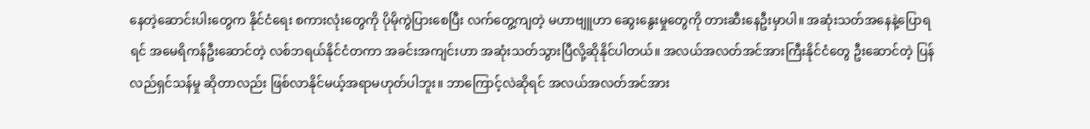နေတဲ့ဆောင်းပါးတွေက နိုင်ငံရေး စကားလုံးတွေကို ပိုမိုကွဲပြားစေပြီး လက်တွေ့ကျတဲ့ မဟာဗျူဟာ ဆွေးနွေးမှုတွေကို တားဆီးနေဦးမှာပါ။ အဆုံးသတ်အနေနဲ့ပြောရရင် အမေရိကန်ဦးဆောင်တဲ့ လစ်ဘရယ်နိုင်ငံတကာ အခင်းအကျင်းဟာ အဆုံးသတ်သွားပြီလို့ဆိုနိုင်ပါတယ်။ အလယ်အလတ်အင်အားကြီးနိုင်ငံတွေ ဦးဆောင်တဲ့ ပြန်လည်ရှင်သန်မှု ဆိုတာလည်း ဖြစ်လာနိုင်မယ့်အရာမဟုတ်ပါဘူး။ ဘာကြောင့်လဲဆိုရင် အလယ်အလတ်အင်အား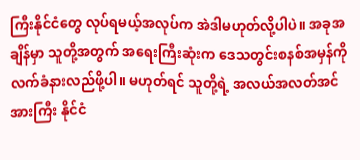ကြီးနိုင်ငံတွေ လုပ်ရမယ့်အလုပ်က အဲဒါမဟုတ်လို့ပါပဲ။ အခုအချိန်မှာ သူတို့အတွက် အရေးကြီးဆုံးက ဒေသတွင်းစနစ်အမှန်ကို လက်ခံနားလည်ဖို့ပါ။ မဟုတ်ရင် သူတို့ရဲ့ အလယ်အလတ်အင်အားကြီး နိုင်ငံ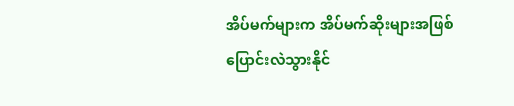အိပ်မက်များက အိပ်မက်ဆိုးများအဖြစ် ပြောင်းလဲသွားနိုင်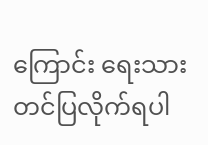ကြောင်း ရေးသားတင်ပြလိုက်ရပါ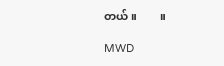တယ်။        ။

MWD